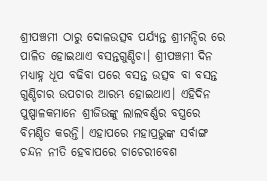ଶ୍ରୀପଞ୍ଚମୀ ଠାରୁ ଦୋଳଉତ୍ସବ ପର୍ଯ୍ୟନ୍ତ ଶ୍ରୀମନ୍ଦିର ରେ ପାଳିତ ହୋଇଥାଏ ବସନ୍ତଗୁଣ୍ଡିଚା। ଶ୍ରୀପଞ୍ଚମୀ ଦିନ ମଧ୍ୟାହ୍ନ ଧୂପ ବଢିବା ପରେ ବସନ୍ତ ଉତ୍ସବ ବା ବସନ୍ତ ଗୁଣ୍ଡିଚାର ଉପଚାର ଆରମ୍ଭ ହୋଇଥାଏ। ଏହିଦିନ ପୁଷ୍ପାଳକମାନେ ଶ୍ରୀଜିଉଙ୍କୁ ଲାଲବର୍ଣ୍ଣର ବସ୍ତ୍ରରେ ବିମଣ୍ଡିତ କରନ୍ତି। ଏହାପରେ ମହାପ୍ରଭୁଙ୍କ ସର୍ବାଙ୍ଗ ଚନ୍ଦନ ନୀତି ହେବାପରେ ଚାଚେରୀବେଶ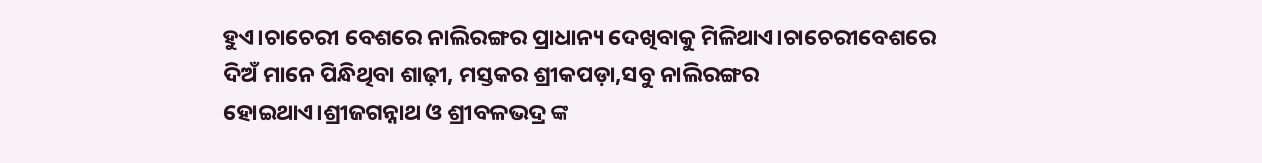ହୁଏ।ଚାଚେରୀ ବେଶରେ ନାଲିରଙ୍ଗର ପ୍ରାଧାନ୍ୟ ଦେଖିବାକୁ ମିଳିଥାଏ।ଚାଚେରୀବେଶରେ ଦିଅଁ ମାନେ ପିନ୍ଧିଥିବା ଶାଢ଼ୀ, ମସ୍ତକର ଶ୍ରୀକପଡ଼ା,ସବୁ ନାଲିରଙ୍ଗର ହୋଇଥାଏ।ଶ୍ରୀଜଗନ୍ନାଥ ଓ ଶ୍ରୀବଳଭଦ୍ର ଙ୍କ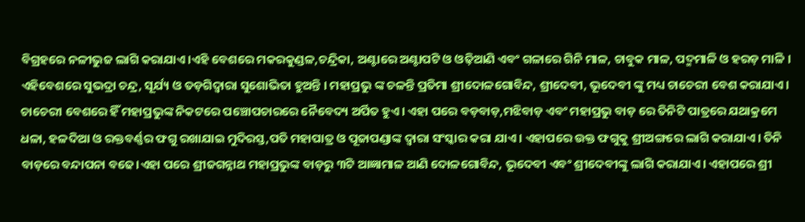ବିଗ୍ରହରେ ନଳୀଭୁଜ ଲାଗି କରାଯାଏ।ଏହି ବେଶରେ ମକରକୁଣ୍ଡଳ,ଚନ୍ଦ୍ରିକା, ଅଣ୍ଟାରେ ଅଣ୍ଟାପଟି ଓ ଓଢ଼ିଆଣି ଏବଂ ଗଳାରେ ଗିନି ମାଳ, ଚାବୁକ ମାଳ, ପଦ୍ମମାଳି ଓ ହରଡ଼ ମାଳି । ଏହିବେଶରେ ସୁଭଦ୍ରା ଚନ୍ଦ୍ର, ସୂର୍ଯ୍ୟ ଓ ତଡ଼ଗିଦ୍ୱାରା ସୁଶୋଭିତା ହୁଅନ୍ତି । ମହାପ୍ରଭୁ ଙ୍କ ଚଳନ୍ତି ପ୍ରତିମା ଶ୍ରୀଦୋଳଗୋବିନ୍ଦ, ଶ୍ରୀଦେବୀ, ଭୂଦେବୀ ଙ୍କୁ ମଧ୍ୟ ଚାଚେରୀ ବେଶ କରାଯାଏ। ଚାଚେରୀ ବେଶରେ ହିଁ ମହାପ୍ରଭୁଙ୍କ ନିକଟରେ ପଞ୍ଚୋପଚାରରେ ନୈବେଦ୍ୟ ଅର୍ପିତ ହୁଏ। ଏହା ପରେ ବଡ଼ବାଡ଼,ମଝିବାଡ଼ ଏବଂ ମହାପ୍ରଭୁ ବାଡ଼ ରେ ତିନିଟି ପାତ୍ରରେ ଯଥାକ୍ରମେ ଧଳା, ହଳଦିଆ ଓ ରକ୍ତବର୍ଣ୍ଣର ଫଗୁ ରଖାଯାଇ ମୁଦିରସ୍ତ,ପତି ମହାପାତ୍ର ଓ ପୂଜାପଣ୍ଡାଙ୍କ ଦ୍ବାରା ସଂସ୍କାର କରା ଯାଏ। ଏହାପରେ ଉକ୍ତ ଫଗୁକୁ ଶ୍ରୀଅଙ୍ଗରେ ଲାଗି କରାଯାଏ। ତିନି ବାଡ଼ରେ ବନ୍ଦାପନା ବଢେ।ଏହା ପରେ ଶ୍ରୀଜଗନ୍ନାଥ ମହାପ୍ରଭୁଙ୍କ ବାଡ଼ରୁ ୩ଟି ଆଜ୍ଞାମାଳ ଆଣି ଦୋଳଗୋବିନ୍ଦ, ଭୂଦେବୀ ଏବଂ ଶ୍ରୀଦେବୀଙ୍କୁ ଲାଗି କରାଯାଏ। ଏହାପରେ ଶ୍ରୀ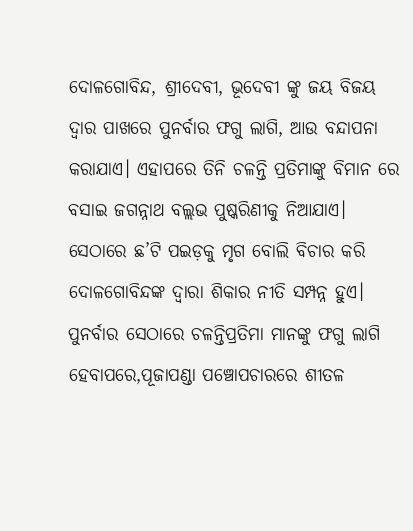ଦୋଳଗୋବିନ୍ଦ, ଶ୍ରୀଦେବୀ, ଭୂଦେବୀ ଙ୍କୁ ଜୟ ବିଜୟ ଦ୍ଵାର ପାଖରେ ପୁନର୍ବାର ଫଗୁ ଲାଗି, ଆଉ ବନ୍ଦାପନା କରାଯାଏ। ଏହାପରେ ତିନି ଚଳନ୍ତି ପ୍ରତିମାଙ୍କୁ ବିମାନ ରେ ବସାଇ ଜଗନ୍ନାଥ ବଲ୍ଲଭ ପୁଷ୍କରିଣୀକୁ ନିଆଯାଏ। ସେଠାରେ ଛ’ଟି ପଇଡ଼କୁ ମୃଗ ବୋଲି ବିଚାର କରି ଦୋଳଗୋବିନ୍ଦଙ୍କ ଦ୍ବାରା ଶିକାର ନୀତି ସମ୍ପନ୍ନ ହୁଏ।
ପୁନର୍ବାର ସେଠାରେ ଚଳନ୍ତିପ୍ରତିମା ମାନଙ୍କୁ ଫଗୁ ଲାଗି ହେବାପରେ,ପୂଜାପଣ୍ଡା ପଞ୍ଚୋପଚାରରେ ଶୀତଳ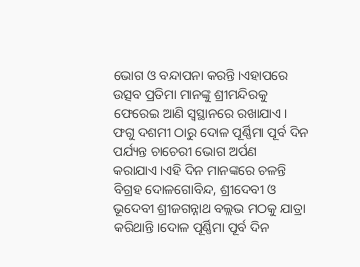ଭୋଗ ଓ ବନ୍ଦାପନା କରନ୍ତି।ଏହାପରେ ଉତ୍ସବ ପ୍ରତିମା ମାନଙ୍କୁ ଶ୍ରୀମନ୍ଦିରକୁ ଫେରେଇ ଆଣି ସ୍ୱସ୍ଥାନରେ ରଖାଯାଏ।
ଫଗୁ ଦଶମୀ ଠାରୁ ଦୋଳ ପୂର୍ଣ୍ଣିମା ପୂର୍ବ ଦିନ ପର୍ଯ୍ୟନ୍ତ ଚାଚେରୀ ଭୋଗ ଅର୍ପଣ କରାଯାଏ।ଏହି ଦିନ ମାନଙ୍କରେ ଚଳନ୍ତି ବିଗ୍ରହ ଦୋଳଗୋବିନ୍ଦ, ଶ୍ରୀଦେବୀ ଓ ଭୂଦେବୀ ଶ୍ରୀଜଗନ୍ନାଥ ବଲ୍ଲଭ ମଠକୁ ଯାତ୍ରା କରିଥାନ୍ତି।ଦୋଳ ପୂର୍ଣ୍ଣିମା ପୂର୍ବ ଦିନ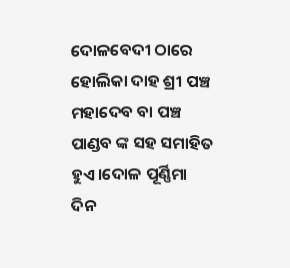ଦୋଳବେଦୀ ଠାରେ ହୋଲିକା ଦାହ ଶ୍ରୀ ପଞ୍ଚ ମହାଦେବ ବା ପଞ୍ଚ ପାଣ୍ଡବ ଙ୍କ ସହ ସମାହିତ ହୁଏ।ଦୋଳ ପୂର୍ଣ୍ଣିମା ଦିନ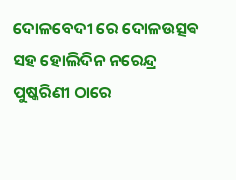ଦୋଳବେଦୀ ରେ ଦୋଳଉତ୍ସଵ ସହ ହୋଲିଦିନ ନରେନ୍ଦ୍ର ପୁଷ୍କରିଣୀ ଠାରେ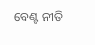ବେଣ୍ଟ ନୀତି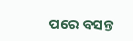ପରେ ବସନ୍ତ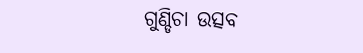ଗୁଣ୍ଡିଚା ଉତ୍ସବ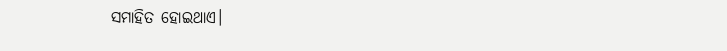ସମାହିତ ହୋଇଥାଏ।